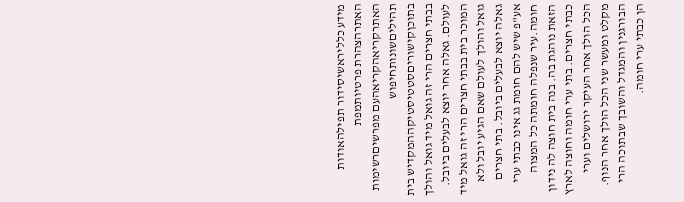מידע כלליראשיסידור תפילהאודות האתרהצהרת פרטיותמפת האתרקריאהקריאהעם מפרשיםרשימות תהיליםשונותחיפוש בתוכןקישוריםסטטיסטיקההמקדיש בית בבתי חצרים הרי זה גואל מיד גואל והולך לעולם. גאלה אחר יוצא לבעלים ביובל. המוכר בית בבתי חצרים הרי זה גואל מיד גואל והולך לעולם שאם הגיע יובל ולא גאלה יוצא לבעלים ביובל. בתי חצרים אע"פ שיש להם חומת גג אינו כבתי ערי חומה.עיר שנפלה חומתה כל המצוה הזאת נוהגת בה. בנה בית חוצה לה נידון כבתי חצרים. בתי ערי חומה וחוצה לארץ הכל הולך אחר העיקר ירושלים וערי מקלט ומעשר שני הכל הולך אחר הנוף. הבורגנין והמגדל והשובך שבתוכה הרי הן כבתי ערי חומה.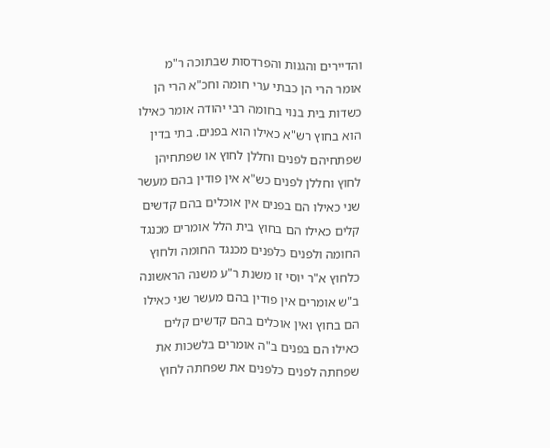והדיירים והגנות והפרדסות שבתוכה ר"מ אומר הרי הן כבתי ערי חומה וחכ"א הרי הן כשדות בית בנוי בחומה רבי יהודה אומר כאילו הוא בחוץ רש"א כאילו הוא בפנים. בתי בדין שפתחיהם לפנים וחללן לחוץ או שפתחיהן לחוץ וחללן לפנים כש"א אין פודין בהם מעשר שני כאילו הם בפנים אין אוכלים בהם קדשים קלים כאילו הם בחוץ בית הלל אומרים מכנגד החומה ולפנים כלפנים מכנגד החומה ולחוץ כלחוץ א"ר יוסי זו משנת ר"ע משנה הראשונה ב"ש אומרים אין פודין בהם מעשר שני כאילו הם בחוץ ואין אוכלים בהם קדשים קלים כאילו הם בפנים ב"ה אומרים בלשכות את שפחתה לפנים כלפנים את שפחתה לחוץ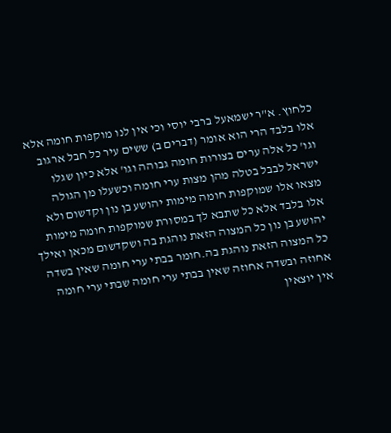כלחוץ. א"ר ישמאעל ברבי יוסי וכי אין לנו מוקפות חומה אלא אלו בלבד הרי הוא אומר (דברים ב) ששים עיר כל חבל ארגוב וגו' כל אלה ערים בצורות חומה גבוהה וגו' אלא כיון שגלו ישראל לבבל בטלה מהן מצות ערי חומה וכשעלו מן הגולה מצאו אלו שמוקפות חומה מימות יהושע בן נון וקדשום ולא אלו בלבד אלא כל שתבא לך במסורת שמוקפות חומה מימות יהושע בן נון כל המצוה הזאת נוהגת בה ושקדשום מכאן ואילך כל המצוה הזאת נוהגת בה.חומר בבתי ערי חומה שאין בשדה אחוזה ובשדה אחוזה שאין בבתי ערי חומה שבתי ערי חומה אין יוצאין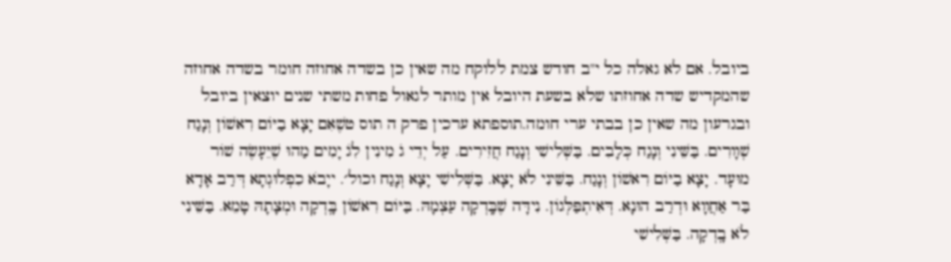ביובל. אם לא גאלה כל י"ב חודש צמת ללוקח מה שאין כן בשדה אחוזה חומר בשדה אחוזה שהמקדיש שדה אחוזתו שלא בשעת היובל אין מותר לגאול פחות משתי שנים יוצאין ביובל ובגרעון מה שאין כן בבתי ערי חומה.תוספתא ערכין פרק ה תוס טשֶׁאִם יָצָא בַיּוֹם רִאשׁוֹן וְנָגַח שְׁװָרִים. בַּשֵּׁינִי וְנָגַח כְּלָבִים. בַּשְּׁלִישִׁי וְנָגַח חֲזִירִים. עַל יְדֵי ג̇ מִינִין לִג̇ יָמִים מַהוּ שֶׁיֵּעָשֶׂה שׁוֹר מוּעָד. יָצָא בַיּוֹם רִאשׁוֹן וְנָגַח. בַּשֵּׁינִי לֹא יָצָא. בַּשְּׁלִישִׁי יָצָא וְנָגַח וכול׳. ייָבֹא כִפְלוּגְתָא דְּרַב אָדָא בַּר אַחֲװָא וּדְרַב הוּנָא. דְּאִיתְפַּלְּגוֹן. נִידָּה שֶׁבָּֽדְקָה עַצְמָהּ. בַּיּוֹם רִאשׁוֹן בָּֽדְקָה וּמְצָתָהּ טָמֵא. בַּשֵּׁינִי לֹא בָֽדְקָה. בַּשְּׁלִישִׁי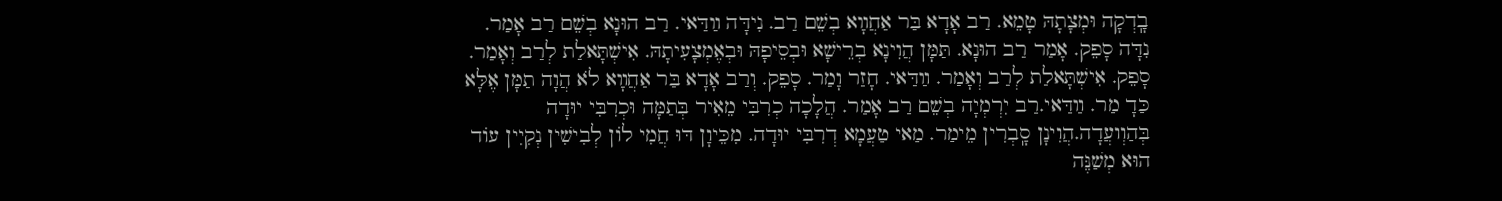בָֽדְקָה וּמְצָתָהּ טָמֵא. רַב אָדָא בַּר אַחֲװָא בְשֵׁם רַב. נִידָּה װַדַּאי. רַב הוּנָא בְשֵׁם רַב אָמַר. נִדָּה סָפֵק. אָמַר רַב הוּנָא. תַּמָּן הֲוִינָא בְרֵישָׁא וּבְסֵיפָהּ וּבְאֶמְצָעִיתָהּ. אִישְׁתָּאלַת לְרַב וְאָמַר. סָפֵק. אִישְׁתָּאלַת לְרַב וְאָמַר. װַדַּאי. חָזַר וָמַר. סָפֵק. וְרַב אָדָא בַּר אַחֲװָא לֹא הֲוָה תַמָּן אֶלָּא כַּדָ מַר. װַדַּאי.רַב יִרְמְיָה בְשֵׁם רַב אָמַר. הֲלָכָה כְרִבִּי מֵאִיר בְּתַמָּה וּכְרִבִּי יוּדָה בְּהַוְועֲדָה.הֲוִינָן סָֽבְרִין מֵימַר. מַאי טַעֲמָא דְרִבִּי יוּדָה. מִכֵּיוָן דּוּ חֲמִי לוֹן לְבִישִׁין נְקִיִין עוֹד הוּא מְשַׁנֶּה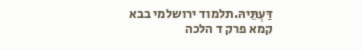דַּעְתֵּיהּ.תלמוד ירושלמי בבא קמא פרק ד הלכה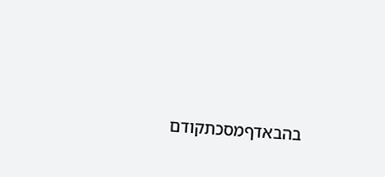בהבאדףמסכתקודם